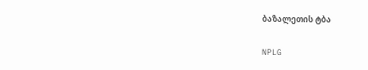ბაზალეთის ტბა

NPLG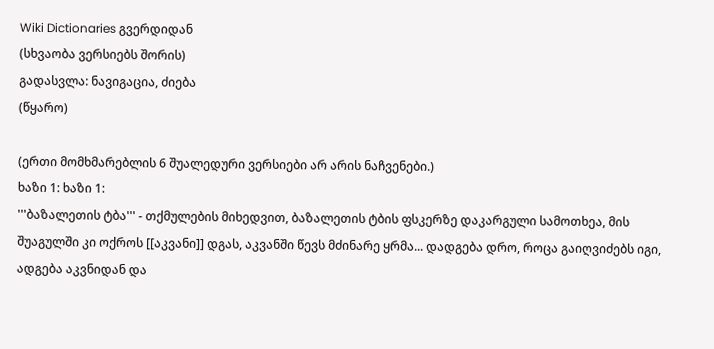Wiki Dictionaries გვერდიდან
(სხვაობა ვერსიებს შორის)
გადასვლა: ნავიგაცია, ძიება
(წყარო)

(ერთი მომხმარებლის 6 შუალედური ვერსიები არ არის ნაჩვენები.)
ხაზი 1: ხაზი 1:
'''ბაზალეთის ტბა''' - თქმულების მიხედვით, ბაზალეთის ტბის ფსკერზე დაკარგული სამოთხეა, მის შუაგულში კი ოქროს [[აკვანი]] დგას, აკვანში წევს მძინარე ყრმა... დადგება დრო, როცა გაიღვიძებს იგი, ადგება აკვნიდან და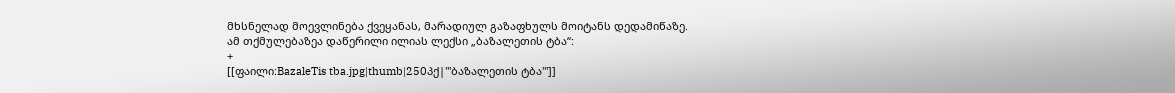მხსნელად მოევლინება ქვეყანას, მარადიულ გაზაფხულს მოიტანს დედამიწაზე. ამ თქმულებაზეა დაწერილი ილიას ლექსი „ბაზალეთის ტბა“:
+
[[ფაილი:BazaleTis tba.jpg|thumb|250პქ|'''ბაზალეთის ტბა''']]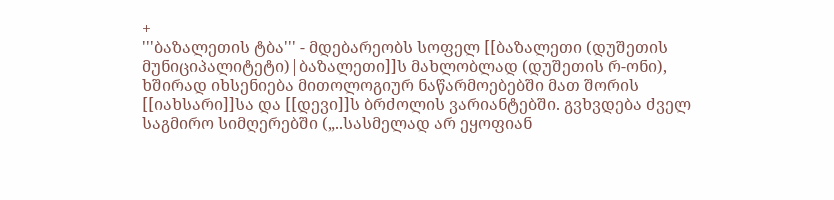+
'''ბაზალეთის ტბა''' - მდებარეობს სოფელ [[ბაზალეთი (დუშეთის მუნიციპალიტეტი)|ბაზალეთი]]ს მახლობლად (დუშეთის რ-ონი), ხშირად იხსენიება მითოლოგიურ ნაწარმოებებში მათ შორის [[იახსარი]]სა და [[დევი]]ს ბრძოლის ვარიანტებში. გვხვდება ძველ საგმირო სიმღერებში („..სასმელად არ ეყოფიან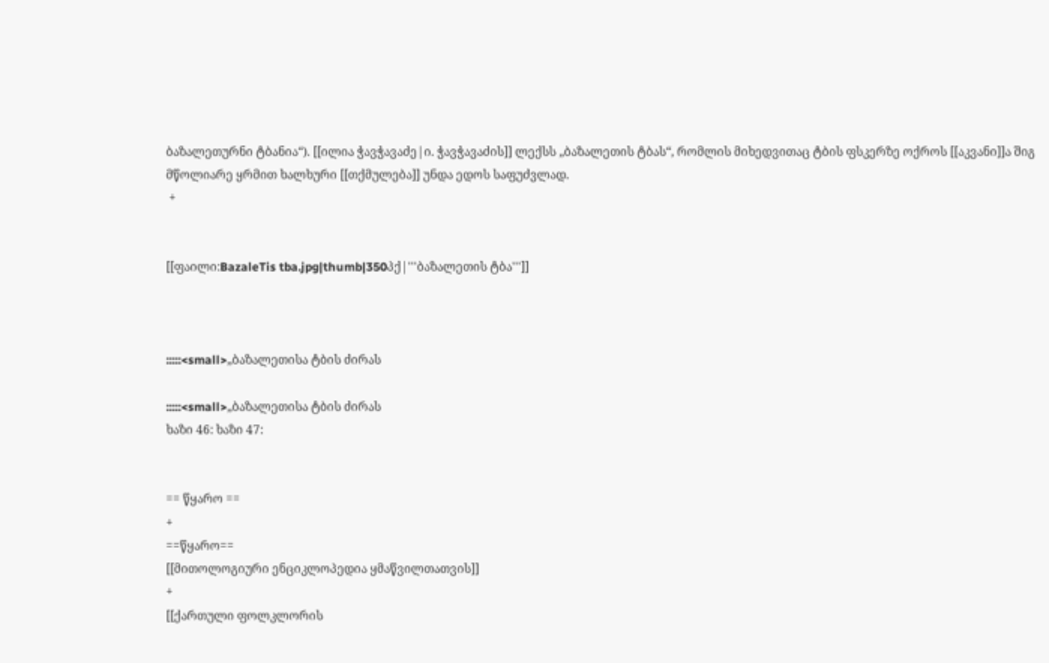ბაზალეთურნი ტბანია“). [[ილია ჭავჭავაძე|ი. ჭავჭავაძის]] ლექსს „ბაზალეთის ტბას“, რომლის მიხედვითაც ტბის ფსკერზე ოქროს [[აკვანი]]ა შიგ მწოლიარე ყრმით ხალხური [[თქმულება]] უნდა ედოს საფუძვლად.
 +


[[ფაილი:BazaleTis tba.jpg|thumb|350პქ|'''ბაზალეთის ტბა''']]



:::::<small>„ბაზალეთისა ტბის ძირას

:::::<small>„ბაზალეთისა ტბის ძირას
ხაზი 46: ხაზი 47:


== წყარო ==
+
==წყარო==
[[მითოლოგიური ენციკლოპედია ყმაწვილთათვის]]
+
[[ქართული ფოლკლორის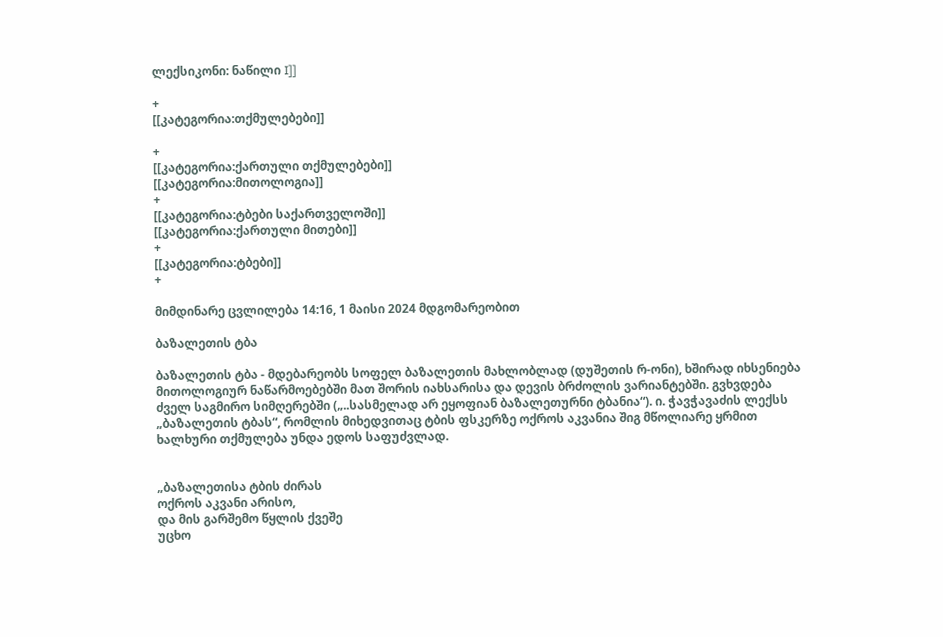ლექსიკონი: ნაწილი I]]

+
[[კატეგორია:თქმულებები]]

+
[[კატეგორია:ქართული თქმულებები]]
[[კატეგორია:მითოლოგია]]
+
[[კატეგორია:ტბები საქართველოში]]
[[კატეგორია:ქართული მითები]]
+
[[კატეგორია:ტბები]]
+

მიმდინარე ცვლილება 14:16, 1 მაისი 2024 მდგომარეობით

ბაზალეთის ტბა

ბაზალეთის ტბა - მდებარეობს სოფელ ბაზალეთის მახლობლად (დუშეთის რ-ონი), ხშირად იხსენიება მითოლოგიურ ნაწარმოებებში მათ შორის იახსარისა და დევის ბრძოლის ვარიანტებში. გვხვდება ძველ საგმირო სიმღერებში („..სასმელად არ ეყოფიან ბაზალეთურნი ტბანია“). ი. ჭავჭავაძის ლექსს „ბაზალეთის ტბას“, რომლის მიხედვითაც ტბის ფსკერზე ოქროს აკვანია შიგ მწოლიარე ყრმით ხალხური თქმულება უნდა ედოს საფუძვლად.


„ბაზალეთისა ტბის ძირას
ოქროს აკვანი არისო,
და მის გარშემო წყლის ქვეშე
უცხო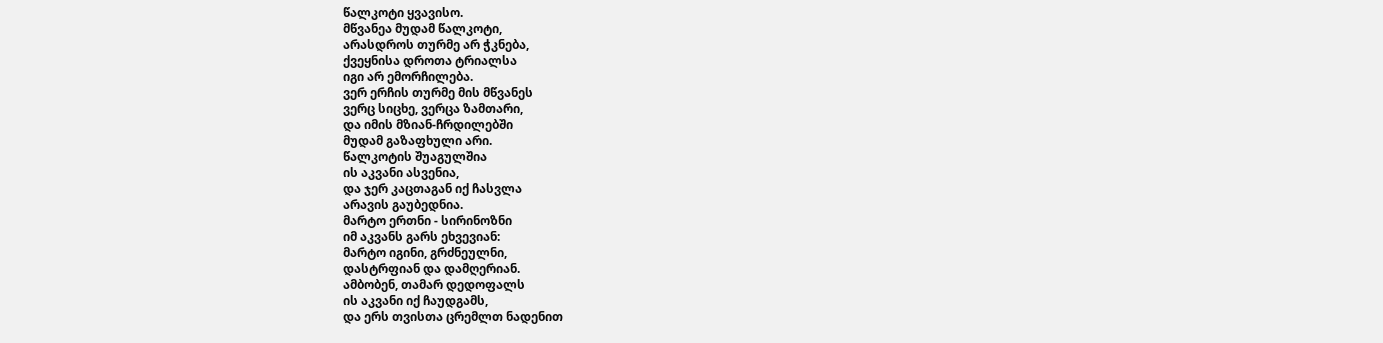წალკოტი ყვავისო.
მწვანეა მუდამ წალკოტი,
არასდროს თურმე არ ჭკნება,
ქვეყნისა დროთა ტრიალსა
იგი არ ემორჩილება.
ვერ ერჩის თურმე მის მწვანეს
ვერც სიცხე, ვერცა ზამთარი,
და იმის მზიან-ჩრდილებში
მუდამ გაზაფხული არი.
წალკოტის შუაგულშია
ის აკვანი ასვენია,
და ჯერ კაცთაგან იქ ჩასვლა
არავის გაუბედნია.
მარტო ერთნი - სირინოზნი
იმ აკვანს გარს ეხვევიან:
მარტო იგინი, გრძნეულნი,
დასტრფიან და დამღერიან.
ამბობენ, თამარ დედოფალს
ის აკვანი იქ ჩაუდგამს,
და ერს თვისთა ცრემლთ ნადენით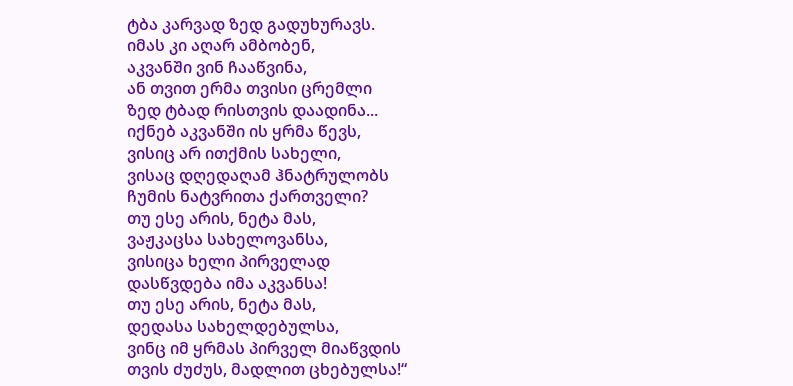ტბა კარვად ზედ გადუხურავს.
იმას კი აღარ ამბობენ,
აკვანში ვინ ჩააწვინა,
ან თვით ერმა თვისი ცრემლი
ზედ ტბად რისთვის დაადინა...
იქნებ აკვანში ის ყრმა წევს,
ვისიც არ ითქმის სახელი,
ვისაც დღედაღამ ჰნატრულობს
ჩუმის ნატვრითა ქართველი?
თუ ესე არის, ნეტა მას,
ვაჟკაცსა სახელოვანსა,
ვისიცა ხელი პირველად
დასწვდება იმა აკვანსა!
თუ ესე არის, ნეტა მას,
დედასა სახელდებულსა,
ვინც იმ ყრმას პირველ მიაწვდის
თვის ძუძუს, მადლით ცხებულსა!“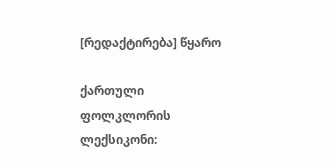[რედაქტირება] წყარო

ქართული ფოლკლორის ლექსიკონი: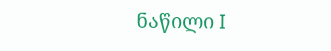ნაწილი I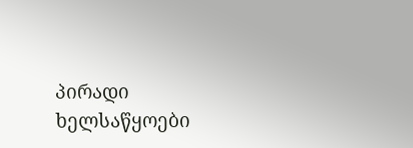პირადი ხელსაწყოები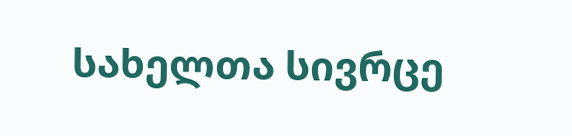სახელთა სივრცე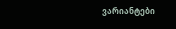ვარიანტები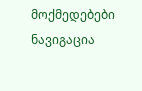მოქმედებები
ნავიგაცია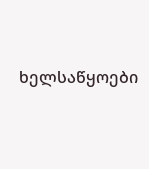ხელსაწყოები